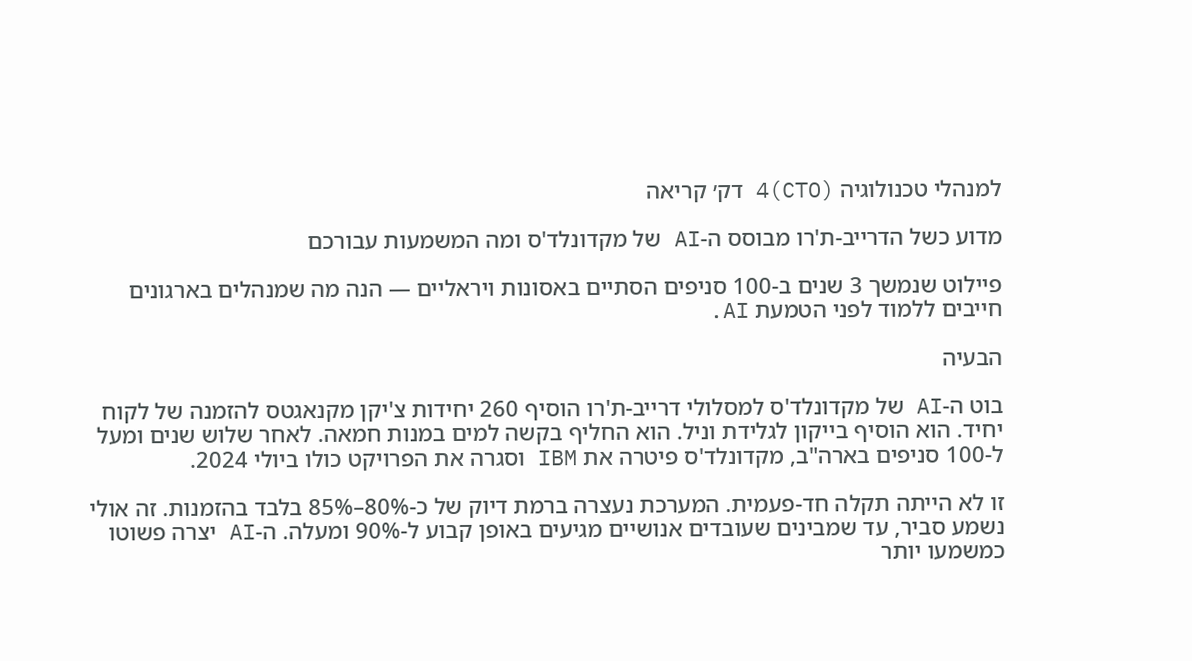למנהלי טכנולוגיה (CTO)4 דק׳ קריאה

מדוע כשל הדרייב-ת'רו מבוסס ה-AI של מקדונלד'ס ומה המשמעות עבורכם

פיילוט שנמשך 3 שנים ב-100 סניפים הסתיים באסונות ויראליים — הנה מה שמנהלים בארגונים חייבים ללמוד לפני הטמעת AI.

הבעיה

בוט ה-AI של מקדונלד'ס למסלולי דרייב-ת'רו הוסיף 260 יחידות צ'יקן מקנאגטס להזמנה של לקוח יחיד. הוא הוסיף בייקון לגלידת וניל. הוא החליף בקשה למים במנות חמאה. לאחר שלוש שנים ומעל ל-100 סניפים בארה"ב, מקדונלד'ס פיטרה את IBM וסגרה את הפרויקט כולו ביולי 2024.

זו לא הייתה תקלה חד-פעמית. המערכת נעצרה ברמת דיוק של כ-80%–85% בלבד בהזמנות. זה אולי נשמע סביר, עד שמבינים שעובדים אנושיים מגיעים באופן קבוע ל-90% ומעלה. ה-AI יצרה פשוטו כמשמעו יותר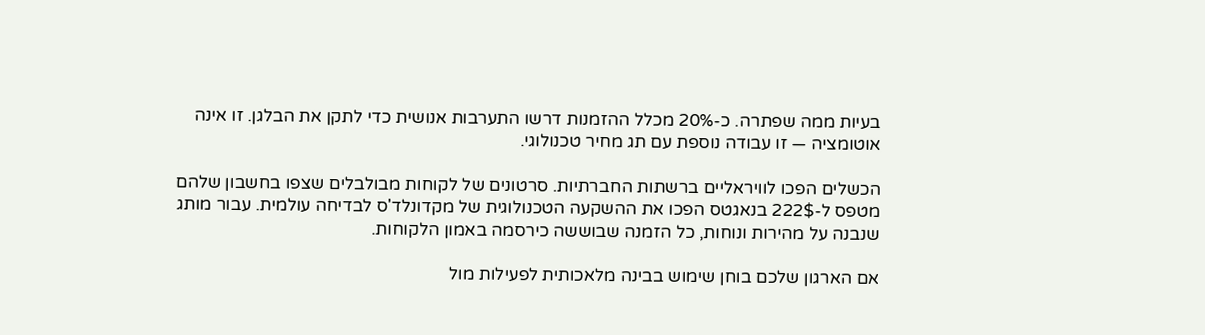בעיות ממה שפתרה. כ-20% מכלל ההזמנות דרשו התערבות אנושית כדי לתקן את הבלגן. זו אינה אוטומציה — זו עבודה נוספת עם תג מחיר טכנולוגי.

הכשלים הפכו לוויראליים ברשתות החברתיות. סרטונים של לקוחות מבולבלים שצפו בחשבון שלהם מטפס ל-222$ בנאגטס הפכו את ההשקעה הטכנולוגית של מקדונלד'ס לבדיחה עולמית. עבור מותג שנבנה על מהירות ונוחות, כל הזמנה שבוששה כירסמה באמון הלקוחות.

אם הארגון שלכם בוחן שימוש בבינה מלאכותית לפעילות מול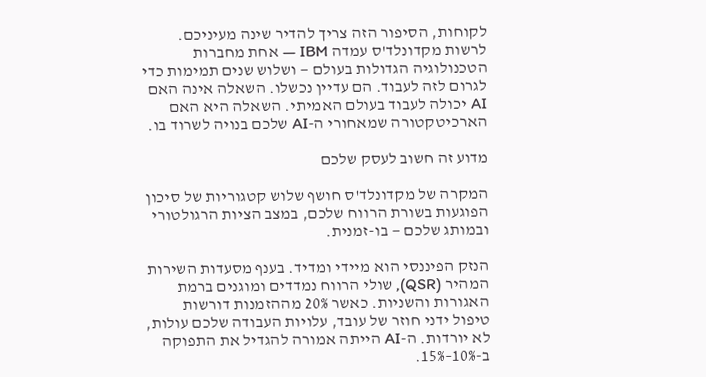לקוחות, הסיפור הזה צריך להדיר שינה מעיניכם. לרשות מקדונלד'ס עמדה IBM — אחת מחברות הטכנולוגיה הגדולות בעולם — ושלוש שנים תמימות כדי לגרום לזה לעבוד. הם עדיין נכשלו. השאלה אינה האם AI יכולה לעבוד בעולם האמיתי. השאלה היא האם הארכיטקטורה שמאחורי ה-AI שלכם בנויה לשרוד בו.

מדוע זה חשוב לעסק שלכם

המקרה של מקדונלד'ס חושף שלוש קטגוריות של סיכון הפוגעות בשורת הרווח שלכם, במצב הציות הרגולטורי ובמותג שלכם — בו-זמנית.

הנזק הפיננסי הוא מיידי ומדיד. בענף מסעדות השירות המהיר (QSR), שולי הרווח נמדדים ומוגנים ברמת האגורות והשניות. כאשר 20% מההזמנות דורשות טיפול ידני חוזר של עובד, עלויות העבודה שלכם עולות, לא יורדות. ה-AI הייתה אמורה להגדיל את התפוקה ב-10%–15%.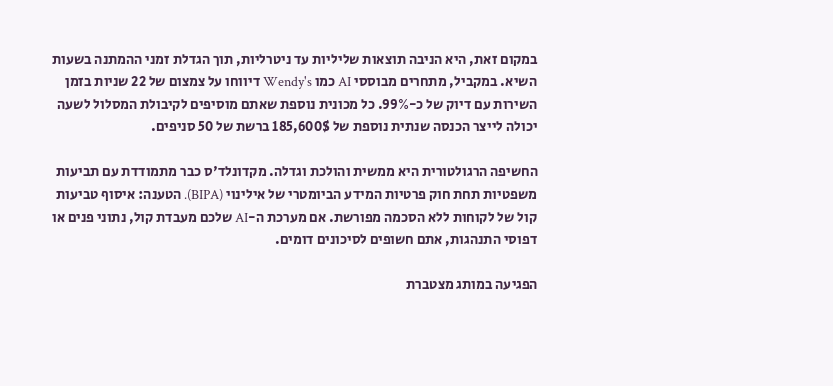במקום זאת, היא הניבה תוצאות שליליות עד ניטרליות, תוך הגדלת זמני ההמתנה בשעות השיא. במקביל, מתחרים מבוססי AI כמו Wendy's דיווחו על צמצום של 22 שניות בזמן השירות עם דיוק של כ-99%. כל מכונית נוספת שאתם מוסיפים לקיבולת המסלול לשעה יכולה לייצר הכנסה שנתית נוספת של 185,600$ ברשת של 50 סניפים.

החשיפה הרגולטורית היא ממשית והולכת וגדלה. מקדונלד'ס כבר מתמודדת עם תביעות משפטיות תחת חוק פרטיות המידע הביומטרי של אילינוי (BIPA). הטענה: איסוף טביעות קול של לקוחות ללא הסכמה מפורשת. אם מערכת ה-AI שלכם מעבדת קול, נתוני פנים או דפוסי התנהגות, אתם חשופים לסיכונים דומים.

הפגיעה במותג מצטברת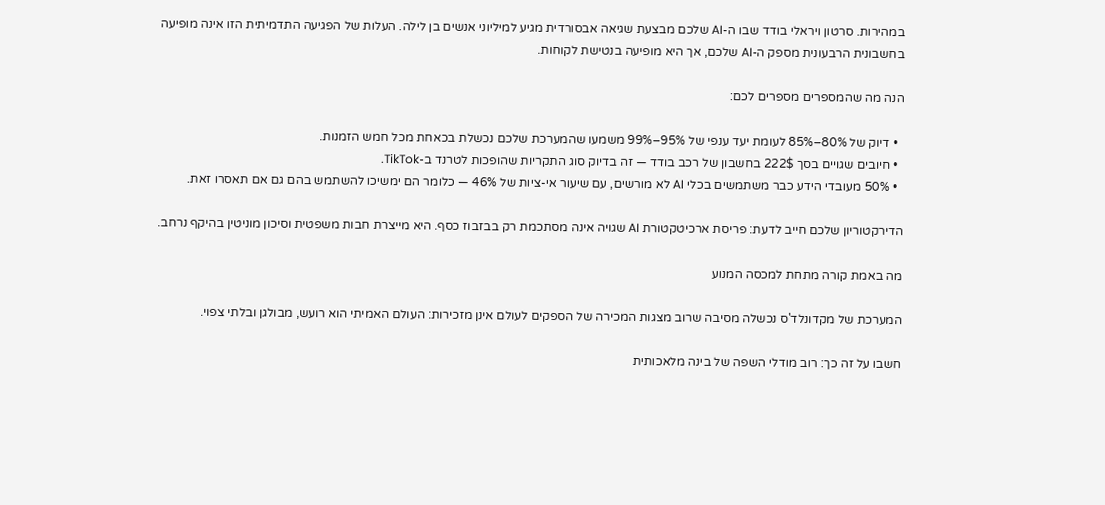במהירות. סרטון ויראלי בודד שבו ה-AI שלכם מבצעת שגיאה אבסורדית מגיע למיליוני אנשים בן לילה. העלות של הפגיעה התדמיתית הזו אינה מופיעה בחשבונית הרבעונית מספק ה-AI שלכם, אך היא מופיעה בנטישת לקוחות.

הנה מה שהמספרים מספרים לכם:

  • דיוק של 80%–85% לעומת יעד ענפי של 95%–99% משמעו שהמערכת שלכם נכשלת בכאחת מכל חמש הזמנות.
  • חיובים שגויים בסך 222$ בחשבון של רכב בודד — זה בדיוק סוג התקריות שהופכות לטרנד ב-TikTok.
  • 50% מעובדי הידע כבר משתמשים בכלי AI לא מורשים, עם שיעור אי-ציות של 46% — כלומר הם ימשיכו להשתמש בהם גם אם תאסרו זאת.

הדירקטוריון שלכם חייב לדעת: פריסת ארכיטקטורת AI שגויה אינה מסתכמת רק בבזבוז כסף. היא מייצרת חבות משפטית וסיכון מוניטין בהיקף נרחב.

מה באמת קורה מתחת למכסה המנוע

המערכת של מקדונלד'ס נכשלה מסיבה שרוב מצגות המכירה של הספקים לעולם אינן מזכירות: העולם האמיתי הוא רועש, מבולגן ובלתי צפוי.

חשבו על זה כך: רוב מודלי השפה של בינה מלאכותית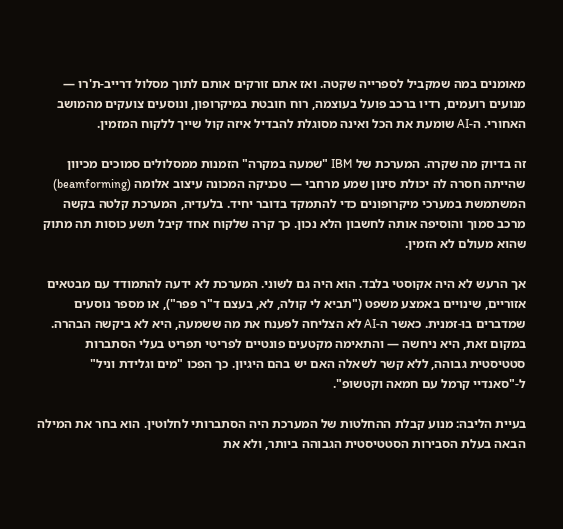מאומנים במה שמקביל לספרייה שקטה. ואז אתם זורקים אותם לתוך מסלול דרייב-ת'רו — מנועים רועמים, רדיו ברכב פועל בעוצמה, רוח חובטת במיקרופון, ונוסעים צועקים מהמושב האחורי. ה-AI שומעת את הכל ואינה מסוגלת להבדיל איזה קול שייך ללקוח המזמין.

זה בדיוק מה שקרה. המערכת של IBM "שמעה במקרה" הזמנות ממסלולים סמוכים מכיוון שהייתה חסרה לה יכולת סינון שמע מרחבי — טכניקה המכונה עיצוב אלומה (beamforming) המשתמשת במערכי מיקרופונים כדי להתמקד בדובר יחיד. בלעדיה, המערכת קלטה בקשה מרכב סמוך והוסיפה אותה לחשבון הלא נכון. כך קרה שלקוח אחד קיבל תשע כוסות תה מתוק שהוא מעולם לא הזמין.

אך הרעש לא היה אקוסטי בלבד. הוא היה גם לשוני. המערכת לא ידעה להתמודד עם מבטאים אזוריים, שינויים באמצע משפט ("תביא לי קולה, לא, בעצם ד"ר פפר"), או מספר נוסעים שמדברים בו-זמנית. כאשר ה-AI לא הצליחה לפענח את מה ששמעה, היא לא ביקשה הבהרה. במקום זאת, היא ניחשה — והתאימה מקטעים פונטיים לפריטי תפריט בעלי הסתברות סטטיסטית גבוהה, ללא קשר לשאלה האם יש בהם היגיון. כך הפכו "מים וגלידת וניל" ל-"סאנדיי קרמל עם חמאה וקטשופ".

בעיית הליבה: מנוע קבלת ההחלטות של המערכת היה הסתברותי לחלוטין. הוא בחר את המילה הבאה בעלת הסבירות הסטטיסטית הגבוהה ביותר, ולא את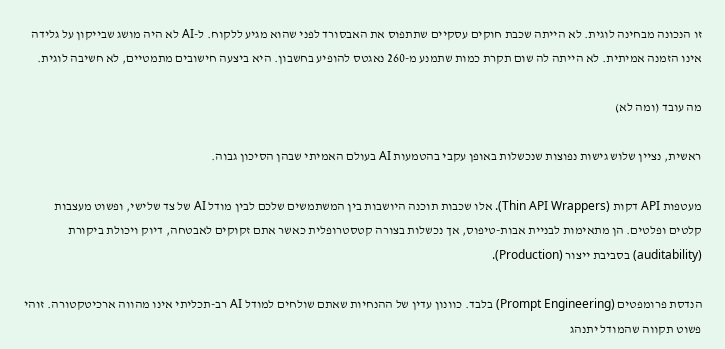זו הנכונה מבחינה לוגית. לא הייתה שכבת חוקים עסקיים שתתפוס את האבסורד לפני שהוא מגיע ללקוח. ל-AI לא היה מושג שבייקון על גלידה אינו הזמנה אמיתית. לא הייתה לה שום תקרת כמות שתמנע מ-260 נאגטס להופיע בחשבון. היא ביצעה חישובים מתמטיים, לא חשיבה לוגית.

מה עובד (ומה לא)

ראשית, נציין שלוש גישות נפוצות שנכשלות באופן עקבי בהטמעות AI בעולם האמיתי שבהן הסיכון גבוה.

מעטפות API דקות (Thin API Wrappers). אלו שכבות תוכנה היושבות בין המשתמשים שלכם לבין מודל AI של צד שלישי, ופשוט מעצבות קלטים ופלטים. הן מתאימות לבניית אבות-טיפוס, אך נכשלות בצורה קטסטרופלית כאשר אתם זקוקים לאבטחה, דיוק ויכולת ביקורת (auditability) בסביבת ייצור (Production).

הנדסת פרומפטים (Prompt Engineering) בלבד. כוונון עדין של ההנחיות שאתם שולחים למודל AI רב-תכליתי אינו מהווה ארכיטקטורה. זוהי פשוט תקווה שהמודל יתנהג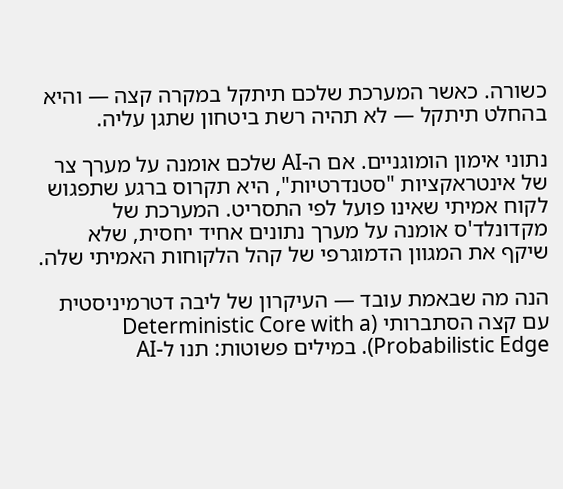כשורה. כאשר המערכת שלכם תיתקל במקרה קצה — והיא בהחלט תיתקל — לא תהיה רשת ביטחון שתגן עליה.

נתוני אימון הומוגניים. אם ה-AI שלכם אומנה על מערך צר של אינטראקציות "סטנדרטיות", היא תקרוס ברגע שתפגוש לקוח אמיתי שאינו פועל לפי התסריט. המערכת של מקדונלד'ס אומנה על מערך נתונים אחיד יחסית, שלא שיקף את המגוון הדמוגרפי של קהל הלקוחות האמיתי שלה.

הנה מה שבאמת עובד — העיקרון של ליבה דטרמיניסטית עם קצה הסתברותי (Deterministic Core with a Probabilistic Edge). במילים פשוטות: תנו ל-AI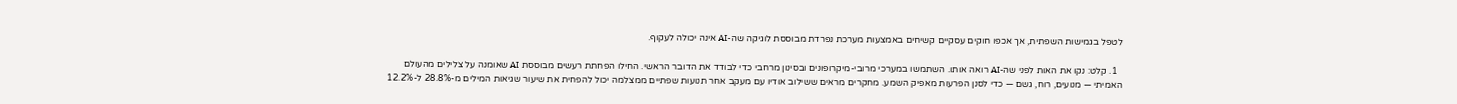לטפל בגמישות השפתית, אך אכפו חוקים עסקיים קשיחים באמצעות מערכת נפרדת מבוססת לוגיקה שה-AI אינה יכולה לעקוף.

  1. קלט: נקו את האות לפני שה-AI רואה אותו. השתמשו במערכי מרובי-מיקרופונים ובסינון מרחבי כדי לבודד את הדובר הראשי. החילו הפחתת רעשים מבוססת AI שאומנה על צלילים מהעולם האמיתי — מנועים, רוח, גשם — כדי לסנן הפרעות מאפיק השמע. מחקרים מראים ששילוב אודיו עם מעקב אחר תנועות שפתיים ממצלמה יכול להפחית את שיעור שגיאות המילים מ-28.8% ל-12.2%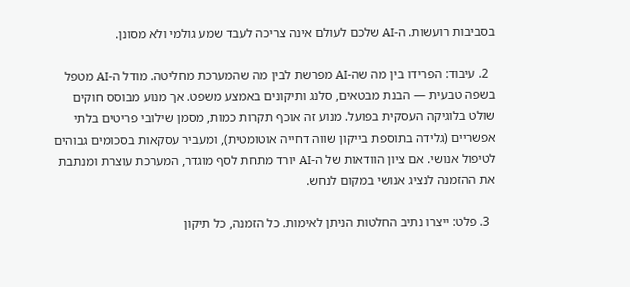בסביבות רועשות. ה-AI שלכם לעולם אינה צריכה לעבד שמע גולמי ולא מסונן.

  2. עיבוד: הפרידו בין מה שה-AI מפרשת לבין מה שהמערכת מחליטה. מודל ה-AI מטפל בשפה טבעית — הבנת מבטאים, סלנג ותיקונים באמצע משפט. אך מנוע מבוסס חוקים שולט בלוגיקה העסקית בפועל. מנוע זה אוכף תקרות כמות, מסמן שילובי פריטים בלתי אפשריים (גלידה בתוספת בייקון שווה דחייה אוטומטית), ומעביר עסקאות בסכומים גבוהים לטיפול אנושי. אם ציון הוודאות של ה-AI יורד מתחת לסף מוגדר, המערכת עוצרת ומנתבת את ההזמנה לנציג אנושי במקום לנחש.

  3. פלט: ייצרו נתיב החלטות הניתן לאימות. כל הזמנה, כל תיקון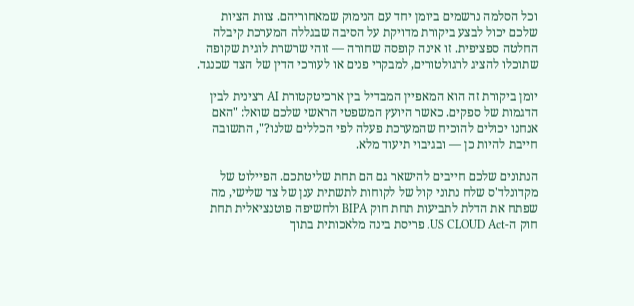וכל הסלמה נרשמים ביומן יחד עם הנימוק שמאחוריהם. צוות הציות שלכם יכול לבצע ביקורת מדויקת על הסיבה שבגללה המערכת קיבלה החלטה ספציפית. זו אינה קופסה שחורה — זוהי שרשרת לוגית שקופה שתוכלו להציג לרגולטורים, למבקרי פנים או לעורכי הדין של הצד שכנגד.

יומן ביקורת זה הוא המאפיין המבדיל בין ארכיטקטורת AI רצינית לבין הדגמות של ספקים. כאשר היועץ המשפטי הראשי שלכם שואל: "האם אנחנו יכולים להוכיח שהמערכת פעלה לפי הכללים שלנו?", התשובה חייבת להיות כן — ובגיבוי תיעוד מלא.

הנתונים שלכם חייבים להישאר גם הם תחת שליטתכם. הפיילוט של מקדונלד'ס שלח נתוני קול של לקוחות לתשתית ענן של צד שלישי, מה שפתח את הדלת לתביעות תחת חוק BIPA ולחשיפה פוטנציאלית תחת חוק ה-US CLOUD Act. פריסת בינה מלאכותית בתוך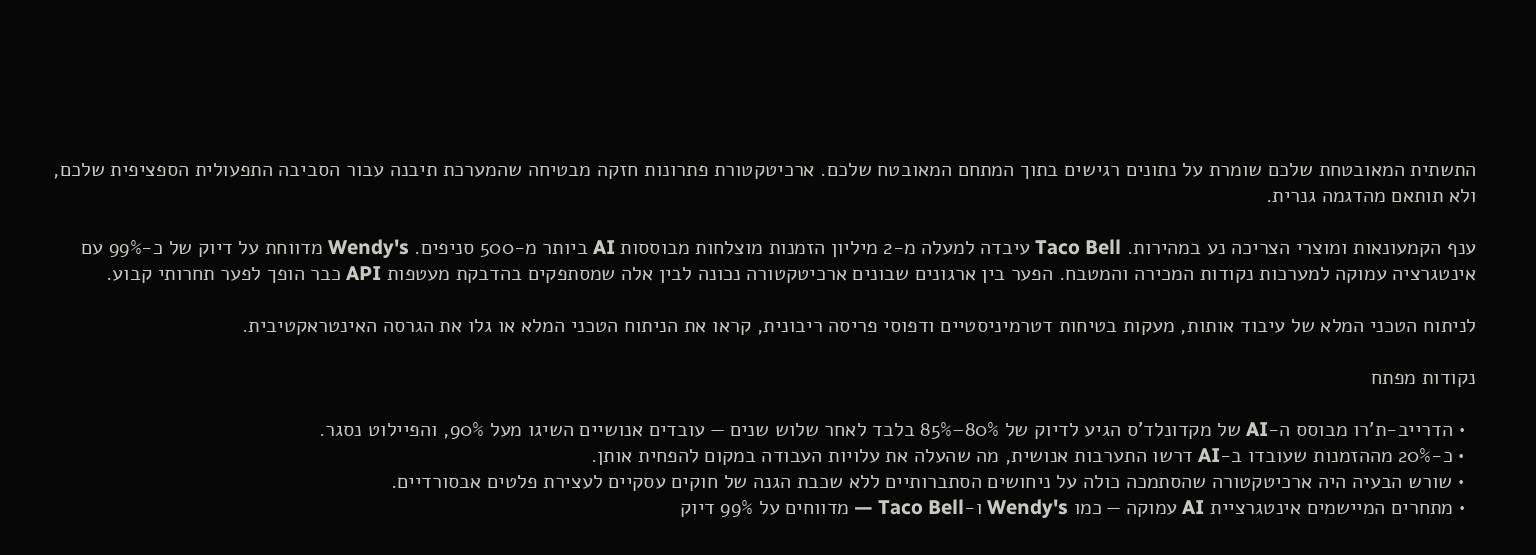התשתית המאובטחת שלכם שומרת על נתונים רגישים בתוך המתחם המאובטח שלכם. ארכיטקטורת פתרונות חזקה מבטיחה שהמערכת תיבנה עבור הסביבה התפעולית הספציפית שלכם, ולא תותאם מהדגמה גנרית.

ענף הקמעונאות ומוצרי הצריכה נע במהירות. Taco Bell עיבדה למעלה מ-2 מיליון הזמנות מוצלחות מבוססות AI ביותר מ-500 סניפים. Wendy's מדווחת על דיוק של כ-99% עם אינטגרציה עמוקה למערכות נקודות המכירה והמטבח. הפער בין ארגונים שבונים ארכיטקטורה נכונה לבין אלה שמסתפקים בהדבקת מעטפות API כבר הופך לפער תחרותי קבוע.

לניתוח הטכני המלא של עיבוד אותות, מעקות בטיחות דטרמיניסטיים ודפוסי פריסה ריבונית, קראו את הניתוח הטכני המלא או גלו את הגרסה האינטראקטיבית.

נקודות מפתח

  • הדרייב-ת'רו מבוסס ה-AI של מקדונלד'ס הגיע לדיוק של 80%–85% בלבד לאחר שלוש שנים — עובדים אנושיים השיגו מעל 90%, והפיילוט נסגר.
  • כ-20% מההזמנות שעובדו ב-AI דרשו התערבות אנושית, מה שהעלה את עלויות העבודה במקום להפחית אותן.
  • שורש הבעיה היה ארכיטקטורה שהסתמכה כולה על ניחושים הסתברותיים ללא שכבת הגנה של חוקים עסקיים לעצירת פלטים אבסורדיים.
  • מתחרים המיישמים אינטגרציית AI עמוקה — כמו Wendy's ו-Taco Bell — מדווחים על 99% דיוק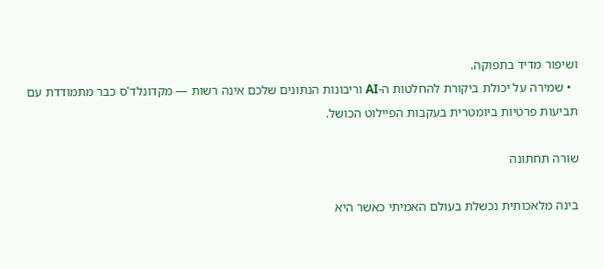ושיפור מדיד בתפוקה.
  • שמירה על יכולת ביקורת להחלטות ה-AI וריבונות הנתונים שלכם אינה רשות — מקדונלד'ס כבר מתמודדת עם תביעות פרטיות ביומטרית בעקבות הפיילוט הכושל.

שורה תחתונה

בינה מלאכותית נכשלת בעולם האמיתי כאשר היא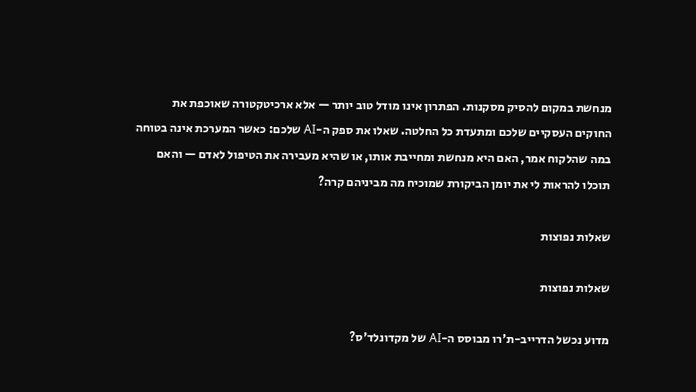מנחשת במקום להסיק מסקנות. הפתרון אינו מודל טוב יותר — אלא ארכיטקטורה שאוכפת את החוקים העסקיים שלכם ומתעדת כל החלטה. שאלו את ספק ה-AI שלכם: כאשר המערכת אינה בטוחה במה שהלקוח אמר, האם היא מנחשת ומחייבת אותו, או שהיא מעבירה את הטיפול לאדם — והאם תוכלו להראות לי את יומן הביקורת שמוכיח מה מביניהם קרה?

שאלות נפוצות

שאלות נפוצות

מדוע נכשל הדרייב-ת'רו מבוסס ה-AI של מקדונלד'ס?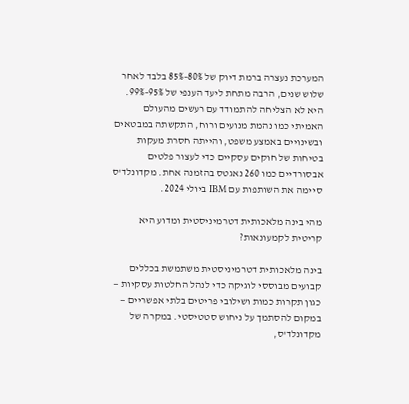המערכת נעצרה ברמת דיוק של 80%–85% בלבד לאחר שלוש שנים, הרבה מתחת ליעד הענפי של 95%–99%. היא לא הצליחה להתמודד עם רעשים מהעולם האמיתי כמו נהמת מנועים ורוח, התקשתה במבטאים ובשינויים באמצע משפט, והייתה חסרת מעקות בטיחות של חוקים עסקיים כדי לעצור פלטים אבסורדיים כמו 260 נאגטס בהזמנה אחת. מקדונלד'ס סיימה את השותפות עם IBM ביולי 2024.

מהי בינה מלאכותית דטרמיניסטית ומדוע היא קריטית לקמעונאות?

בינה מלאכותית דטרמיניסטית משתמשת בכללים קבועים מבוססי לוגיקה כדי לנהל החלטות עסקיות — כגון תקרות כמות ושילובי פריטים בלתי אפשריים — במקום להסתמך על ניחוש סטטיסטי. במקרה של מקדונלד'ס,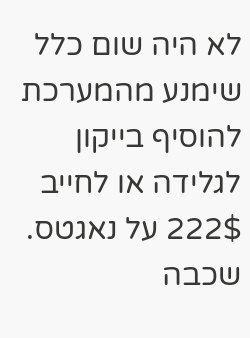לא היה שום כלל שימנע מהמערכת להוסיף בייקון לגלידה או לחייב 222$ על נאגטס. שכבה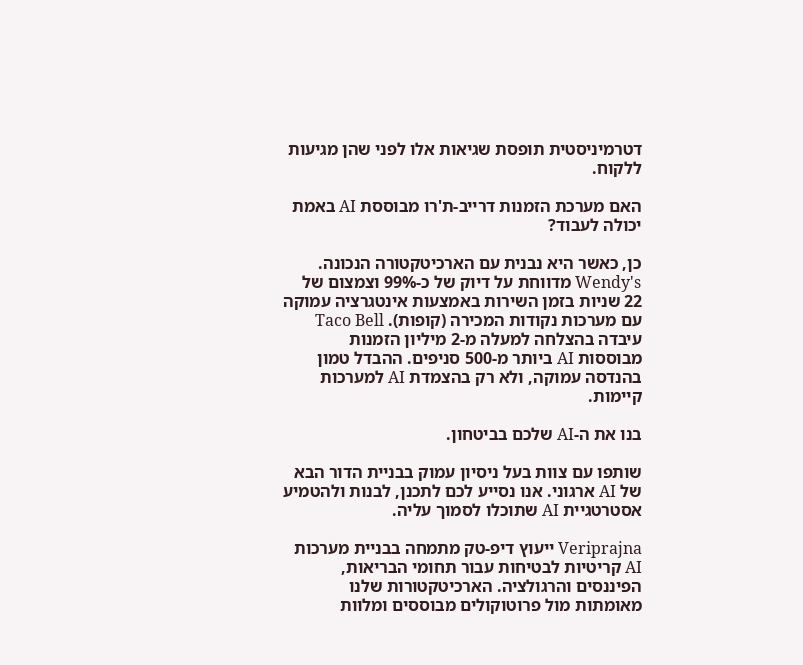דטרמיניסטית תופסת שגיאות אלו לפני שהן מגיעות ללקוח.

האם מערכת הזמנות דרייב-ת'רו מבוססת AI באמת יכולה לעבוד?

כן, כאשר היא נבנית עם הארכיטקטורה הנכונה. Wendy's מדווחת על דיוק של כ-99% וצמצום של 22 שניות בזמן השירות באמצעות אינטגרציה עמוקה עם מערכות נקודות המכירה (קופות). Taco Bell עיבדה בהצלחה למעלה מ-2 מיליון הזמנות מבוססות AI ביותר מ-500 סניפים. ההבדל טמון בהנדסה עמוקה, ולא רק בהצמדת AI למערכות קיימות.

בנו את ה-AI שלכם בביטחון.

שותפו עם צוות בעל ניסיון עמוק בבניית הדור הבא של AI ארגוני. אנו נסייע לכם לתכנן, לבנות ולהטמיע אסטרטגיית AI שתוכלו לסמוך עליה.

Veriprajna ייעוץ דיפ-טק מתמחה בבניית מערכות AI קריטיות לבטיחות עבור תחומי הבריאות, הפיננסים והרגולציה. הארכיטקטורות שלנו מאומתות מול פרוטוקולים מבוססים ומלוות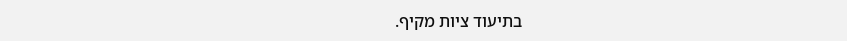בתיעוד ציות מקיף.